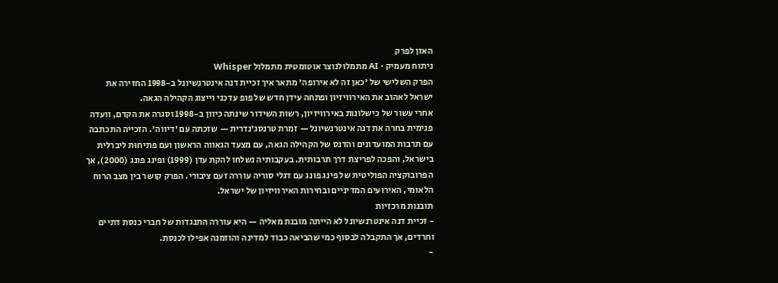האזן לפרק
ניתוח מעמיק · AI מתמלולנוצר אוטומטית מתמלול Whisper
הפרק השלישי של 'כאן זה לא אירופה' מתאר איך זכיית דנה אינטרנשיונל ב-1998 החזירה את ישראל לאהוב את האירוויזיון ופתחה עידן חדש של פופ עדכני וייצוג הקהילה הגאה.
אחרי עשור של כישלונות באירוויזיון, רשות השידור שינתה כיוון ב-1998 וסגרה את הקדם, וועדה פנימית בחרה את דנה אינטרנשיונל — זמרת טרנסג'נדרית — שזכתה עם 'דיווה'. הזכייה התכתבה עם תרבות המועדונים והדנס של הקהילה הגאה, עם מצעד הגאווה הראשון ועם פתיחוּת ליברלית בישראל, והפכה לפריצת דרך תרבותית. בעקבותיה נשלחו להקת עדן (1999) ופינג פונג (2000), אך הפרובוקציה הפוליטית של פינג פונג עם דגלי סוריה עוררה זעם ציבורי. הפרק קושר בין מצב הרוח הלאומי, האירועים המדיניים ובחירות האירוויזיון של ישראל.
תובנות מרכזיות
- זכיית דנה אינטרנשיונל לא הייתה מובנת מאליה — היא עוררה התנגדות של חברי כנסת דתיים וחרדים, אך התקבלה לבסוף כמי שהביאה כבוד למדינה והוזמנה אפילו לכנסת.
-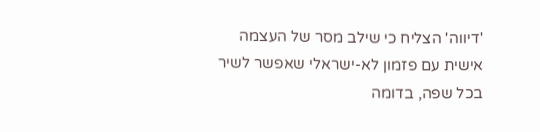'דיווה' הצליח כי שילב מסר של העצמה אישית עם פזמון לא-ישראלי שאפשר לשיר בכל שפה, בדומה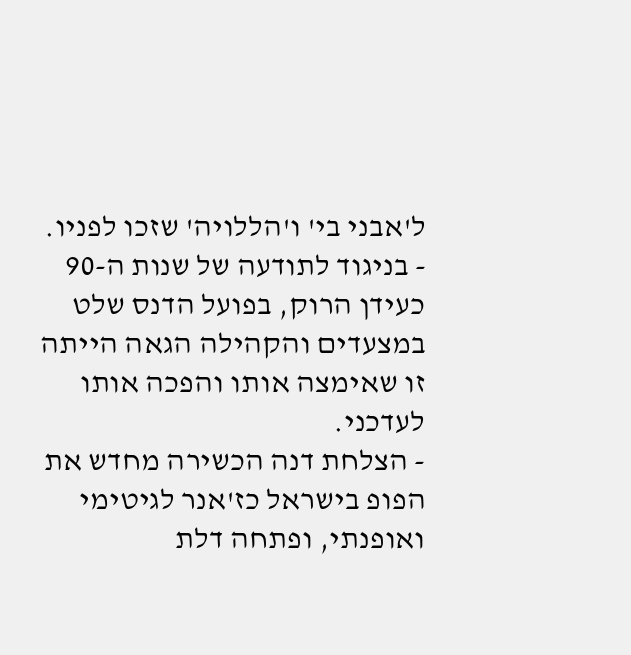ל'אבני בי' ו'הללויה' שזכו לפניו.
- בניגוד לתודעה של שנות ה-90 כעידן הרוק, בפועל הדנס שלט במצעדים והקהילה הגאה הייתה זו שאימצה אותו והפכה אותו לעדכני.
- הצלחת דנה הכשירה מחדש את הפופ בישראל כז'אנר לגיטימי ואופנתי, ופתחה דלת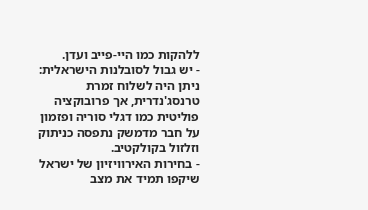ללהקות כמו היי-פייב ועדן.
- יש גבול לסובלנות הישראלית: ניתן היה לשלוח זמרת טרנסג'נדרית, אך פרובוקציה פוליטית כמו דגלי סוריה ופזמון על חבר מדמשק נתפסה כניתוק וזלזול בקולקטיב.
- בחירות האירוויזיון של ישראל שיקפו תמיד את מצב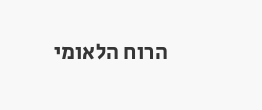הרוח הלאומי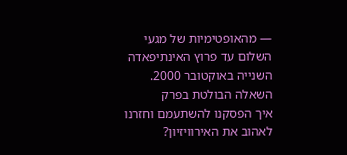— מהאופטימיות של מגעי השלום עד פרוץ האינתיפאדה השנייה באוקטובר 2000.
השאלה הבולטת בפרק
איך הפסקנו להשתעמם וחזרנו לאהוב את האירוויזיון?